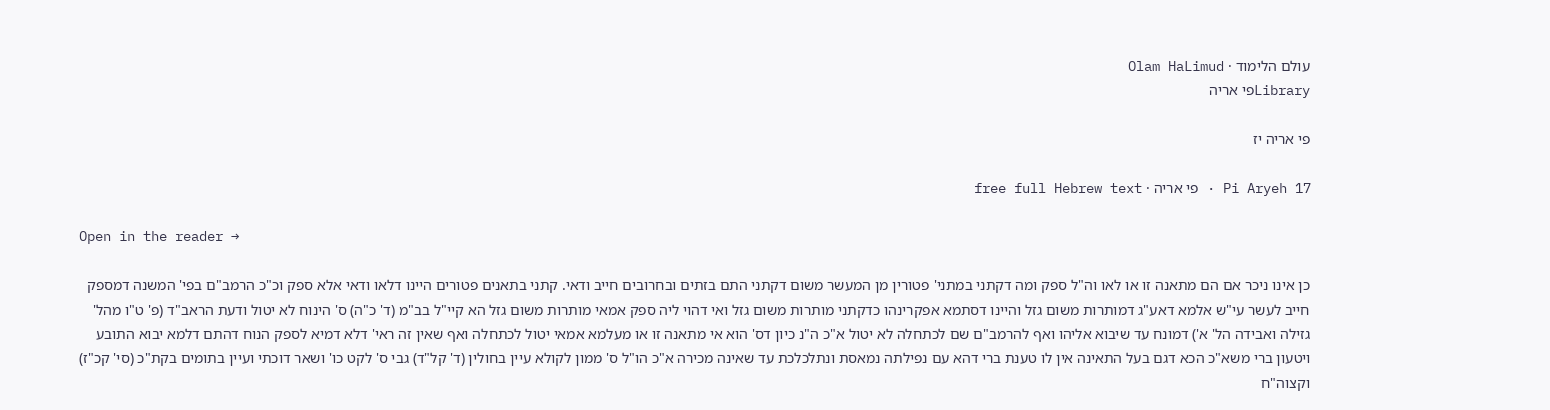עולם הלימוד · Olam HaLimud
Libraryפי אריה

פי אריה יז

Pi Aryeh 17 · פי אריה · free full Hebrew text

Open in the reader →

כן אינו ניכר אם הם מתאנה זו או לאו וה"ל ספק ומה דקתני במתני' פטורין מן המעשר משום דקתני התם בזתים ובחרובים חייב ודאי. קתני בתאנים פטורים היינו דלאו ודאי אלא ספק וכ"כ הרמב"ם בפי' המשנה דמספק חייב לעשר עי"ש אלמא דאע"ג דמותרות משום גזל והיינו דסתמא אפקרינהו כדקתני מותרות משום גזל ואי דהוי ליה ספק אמאי מותרות משום גזל הא קיי"ל בב"מ (ד' כ"ה) ס' הינוח לא יטול ודעת הראב"ד (פ' ט"ו מהל' גזילה ואבידה הל' א') דמונח עד שיבוא אליהו ואף להרמב"ם שם לכתחלה לא יטול א"כ ה"נ כיון דס' הוא אי מתאנה זו או מעלמא אמאי יטול לכתחלה ואף שאין זה ראי' דלא דמיא לספק הנוח דהתם דלמא יבוא התובע ויטעון ברי משא"כ הכא דגם בעל התאינה אין לו טענת ברי דהא עם נפילתה נמאסת ונתלכלכת עד שאינה מכירה א"כ הו"ל ס' ממון לקולא עיין בחולין (ד' קל"ד) גבי ס' לקט כו' ושאר דוכתי ועיין בתומים בקת"כ (סי' קכ"ז) וקצוה"ח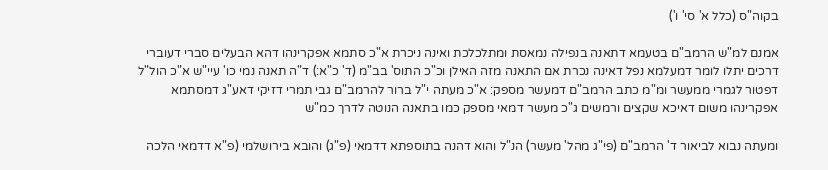בקוה"ס (כלל א' סי' ו')

אמנם למ"ש הרמב"ם בטעמא דתאנה בנפילה נמאסת ומתלכלכת ואינה ניכרת א"כ סתמא אפקרינהו דהא הבעלים סברי דעוברי דרכים יתלו לומר דמעלמא נפל דאינה נכרת אם התאנה מזה האילן וכ"כ התוס' בב"מ (ד' כ"א:) ד"ה תאנה נמי כו' עיי"ש א"כ הול"ל דפטור לגמרי ממעשר ומ"מ כתב הרמב"ם דמעשר מספק: א"כ מעתה י"ל ברור להרמב"ם גבי תמרי דזיקי דאע"ג דמסתמא אפקרינהו משום דאיכא שקצים ורמשים ג"כ מעשר דמאי מספק כמו בתאנה הנוטה לדרך כמ"ש

ומעתה נבוא לביאור ד' הרמב"ם (פי"ג מהל' מעשר) הנ"ל והוא דהנה בתוספתא דדמאי (פ"ג) והובא בירושלמי (פ"א דדמאי הלכה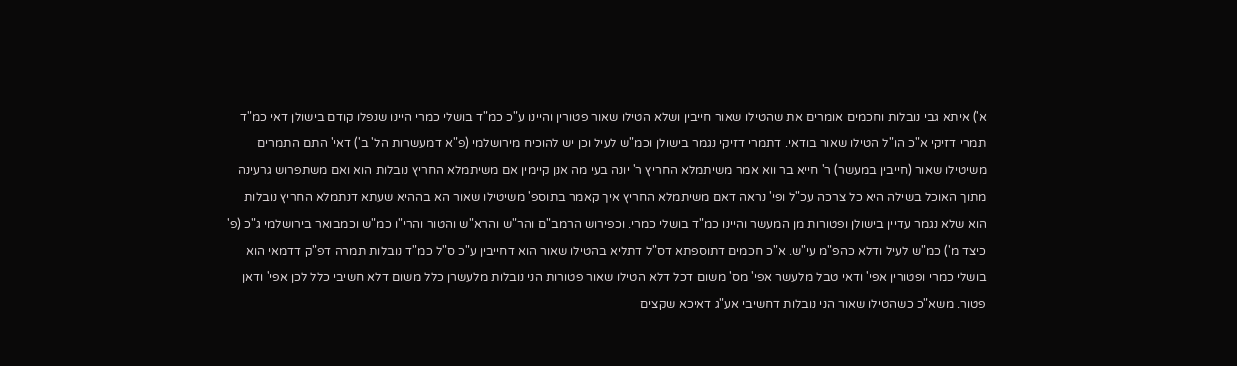א') איתא גבי נובלות וחכמים אומרים את שהטילו שאור חייבין ושלא הטילו שאור פטורין והיינו ע"כ כמ"ד בושלי כמרי היינו שנפלו קודם בישולן דאי כמ"ד תמרי דזיקי א"כ הו"ל הטילו שאור בודאי. דתמרי דזיקי נגמר בישולן וכמ"ש לעיל וכן יש להוכיח מירושלמי (פ"א דמעשרות הל' ב') דאי' התם התמרים משיטילו שאור (חייבין במעשר) ר' חייא בר ווא אמר משיתמלא החריץ ר' יונה בעי מה אנן קיימין אם משיתמלא החריץ נובלות הוא ואם משתפרוש גרעינה מתוך האוכל בשילה היא כל צרכה עכ"ל ופי' נראה דאם משיתמלא החריץ איך קאמר בתוספ' משיטילו שאור הא בההיא שעתא דנתמלא החריץ נובלות הוא שלא נגמר עדיין בישולן ופטורות מן המעשר והיינו כמ"ד בושלי כמרי. וכפירוש הרמב"ם והר"ש והרא"ש והטור והרי"ו כמ"ש וכמבואר בירושלמי ג"כ (פ' כיצד מ') כמ"ש לעיל ודלא כהפ"מ עי"ש. א"כ חכמים דתוספתא דס"ל דתליא בהטילו שאור הוא דחייבין ע"כ ס"ל כמ"ד נובלות תמרה דפ"ק דדמאי הוא בושלי כמרי ופטורין אפי' ודאי טבל מלעשר אפי' מס' משום דכל דלא הטילו שאור פטורות הני נובלות מלעשרן כלל משום דלא חשיבי כלל לכן אפי' ודאן פטור. משא"כ כשהטילו שאור הני נובלות דחשיבי אע"ג דאיכא שקצים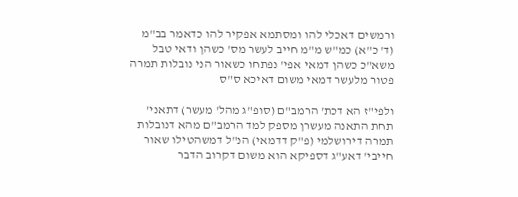ורמשים דאכלי להו ומסתמא אפקיר להו כדאמר בב"מ (ד' כ"א) כמ"ש מ"מ חייב לעשר מס' כשהן ודאי טבל משא"כ כשהן דמאי אפי' נפתחו כשאור הני נובלות תמרה פטור מלעשר דמאי משום דאיכא ס"ס

ולפי"ז הא דכת' הרמב"ם (סופ"ג מהל' מעשר) דתאני' תחת התאנה מעשרן מספק למד הרמב"ם מהא דנובלות תמרה דירושלמי (פ"ק דדמאי) הנ"ל דמשהטילו שאור חייבי' דאע"ג דספיקא הוא משום דקרוב הדבר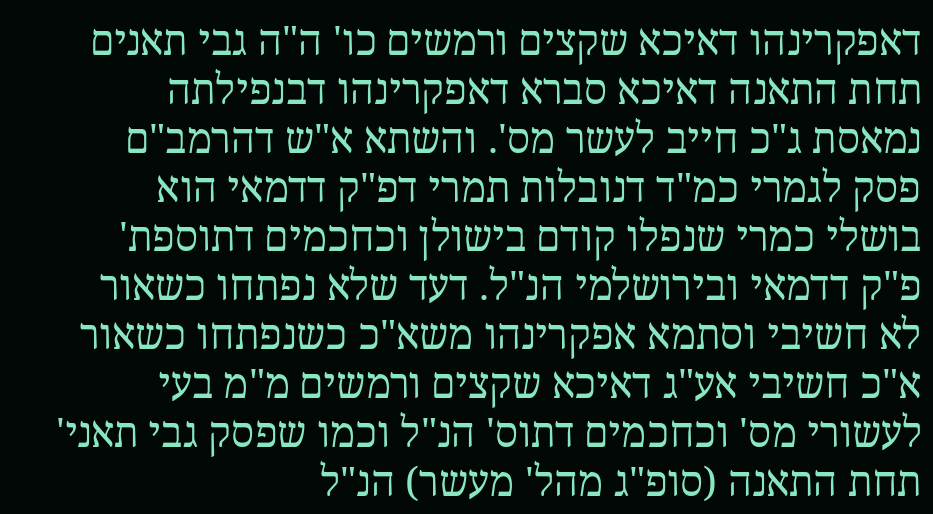דאפקרינהו דאיכא שקצים ורמשים כו' ה"ה גבי תאנים תחת התאנה דאיכא סברא דאפקרינהו דבנפילתה נמאסת ג"כ חייב לעשר מס'. והשתא א"ש דהרמב"ם פסק לגמרי כמ"ד דנובלות תמרי דפ"ק דדמאי הוא בושלי כמרי שנפלו קודם בישולן וכחכמים דתוספת' פ"ק דדמאי ובירושלמי הנ"ל. דעד שלא נפתחו כשאור לא חשיבי וסתמא אפקרינהו משא"כ כשנפתחו כשאור א"כ חשיבי אע"ג דאיכא שקצים ורמשים מ"מ בעי לעשורי מס' וכחכמים דתוס' הנ"ל וכמו שפסק גבי תאני' תחת התאנה (סופ"ג מהל' מעשר) הנ"ל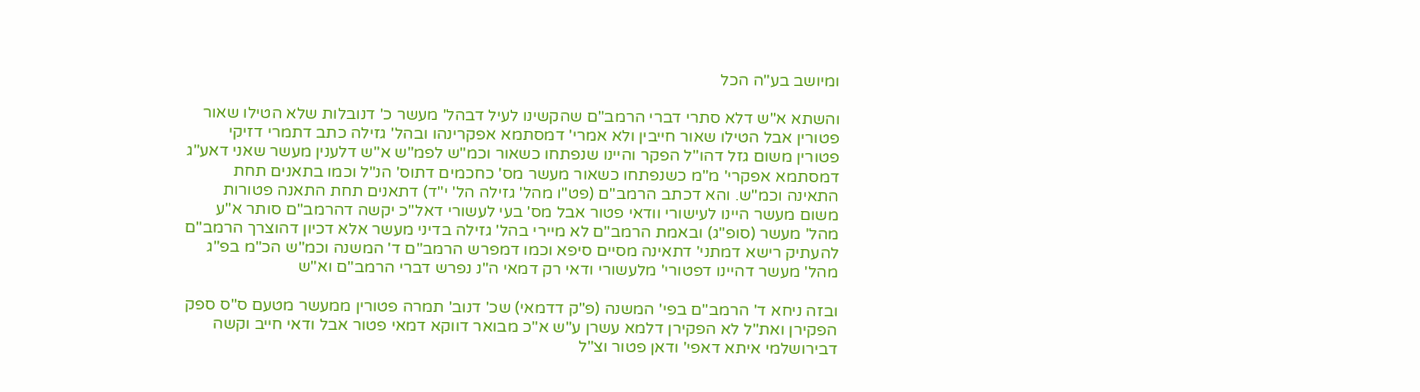ומיושב בע"ה הכל

והשתא א"ש דלא סתרי דברי הרמב"ם שהקשינו לעיל דבהל' מעשר כ' דנובלות שלא הטילו שאור פטורין אבל הטילו שאור חייבין ולא אמרי' דמסתמא אפקרינהו ובהל' גזילה כתב דתמרי דזיקי פטורין משום גזל דהו"ל הפקר והיינו שנפתחו כשאור וכמ"ש לפמ"ש א"ש דלענין מעשר שאני דאע"ג דמסתמא אפקרי' מ"מ כשנפתחו כשאור מעשר מס' כחכמים דתוס' הנ"ל וכמו בתאנים תחת התאינה וכמ"ש. והא דכתב הרמב"ם (פט"ו מהל' גזילה הל' י"ד) דתאנים תחת התאנה פטורות משום מעשר היינו לעישורי וודאי פטור אבל מס' בעי לעשורי דאל"כ יקשה דהרמב"ם סותר א"ע מהל' מעשר (סופ"ג) ובאמת הרמב"ם לא מיירי בהל' גזילה בדיני מעשר אלא דכיון דהוצרך הרמב"ם להעתיק רישא דמתני' דתאינה מסיים סיפא וכמו דמפרש הרמב"ם ד' המשנה וכמ"ש הכ"מ בפ"ג מהל' מעשר דהיינו דפטורי' מלעשורי ודאי רק דמאי ה"נ נפרש דברי הרמב"ם וא"ש

ובזה ניחא ד' הרמב"ם בפי' המשנה (פ"ק דדמאי) שכ' דנוב' תמרה פטורין ממעשר מטעם ס"ס ספק הפקירן ואת"ל לא הפקירן דלמא עשרן ע"ש א"כ מבואר דווקא דמאי פטור אבל ודאי חייב וקשה דבירושלמי איתא דאפי' ודאן פטור וצ"ל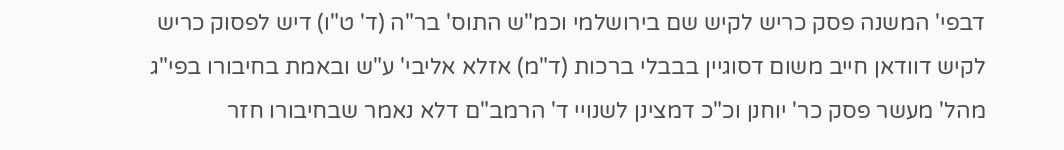דבפי' המשנה פסק כריש לקיש שם בירושלמי וכמ"ש התוס' בר"ה (ד' ט"ו) דיש לפסוק כריש לקיש דוודאן חייב משום דסוגיין בבבלי ברכות (ד"מ) אזלא אליבי' ע"ש ובאמת בחיבורו בפי"ג מהל' מעשר פסק כר' יוחנן וכ"כ דמצינן לשנויי ד' הרמב"ם דלא נאמר שבחיבורו חזר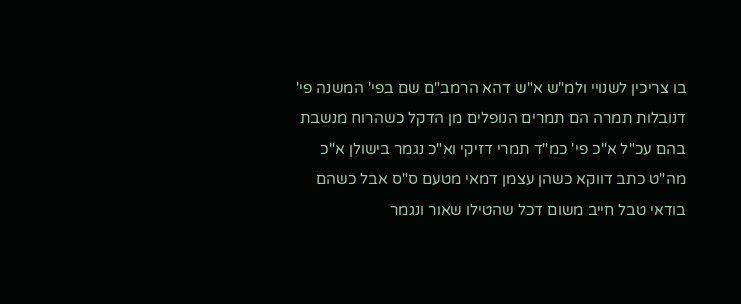בו צריכין לשנויי ולמ"ש א"ש דהא הרמב"ם שם בפי' המשנה פי' דנובלות תמרה הם תמרים הנופלים מן הדקל כשהרוח מנשבת בהם עכ"ל א"כ פי' כמ"ד תמרי דזיקי וא"כ נגמר בישולן א"כ מה"ט כתב דווקא כשהן עצמן דמאי מטעם ס"ס אבל כשהם בודאי טבל חייב משום דכל שהטילו שאור ונגמר